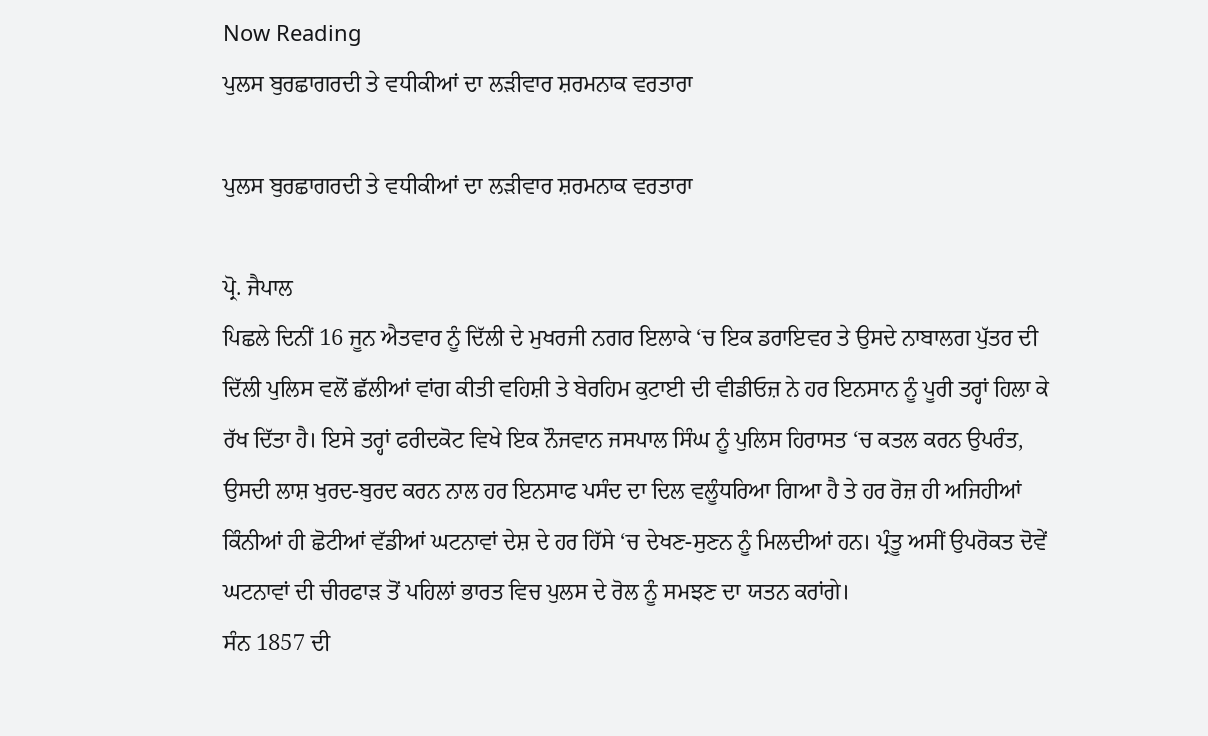Now Reading
ਪੁਲਸ ਬੁਰਛਾਗਰਦੀ ਤੇ ਵਧੀਕੀਆਂ ਦਾ ਲੜੀਵਾਰ ਸ਼ਰਮਨਾਕ ਵਰਤਾਰਾ

ਪੁਲਸ ਬੁਰਛਾਗਰਦੀ ਤੇ ਵਧੀਕੀਆਂ ਦਾ ਲੜੀਵਾਰ ਸ਼ਰਮਨਾਕ ਵਰਤਾਰਾ

ਪ੍ਰੋ. ਜੈਪਾਲ
ਪਿਛਲੇ ਦਿਨੀਂ 16 ਜੂਨ ਐਤਵਾਰ ਨੂੰ ਦਿੱਲੀ ਦੇ ਮੁਖਰਜੀ ਨਗਰ ਇਲਾਕੇ ‘ਚ ਇਕ ਡਰਾਇਵਰ ਤੇ ਉਸਦੇ ਨਾਬਾਲਗ ਪੁੱਤਰ ਦੀ ਦਿੱਲੀ ਪੁਲਿਸ ਵਲੋਂ ਛੱਲੀਆਂ ਵਾਂਗ ਕੀਤੀ ਵਹਿਸ਼ੀ ਤੇ ਬੇਰਹਿਮ ਕੁਟਾਈ ਦੀ ਵੀਡੀਓਜ਼ ਨੇ ਹਰ ਇਨਸਾਨ ਨੂੰ ਪੂਰੀ ਤਰ੍ਹਾਂ ਹਿਲਾ ਕੇ ਰੱਖ ਦਿੱਤਾ ਹੈ। ਇਸੇ ਤਰ੍ਹਾਂ ਫਰੀਦਕੋਟ ਵਿਖੇ ਇਕ ਨੌਜਵਾਨ ਜਸਪਾਲ ਸਿੰਘ ਨੂੰ ਪੁਲਿਸ ਹਿਰਾਸਤ ‘ਚ ਕਤਲ ਕਰਨ ਉਪਰੰਤ, ਉਸਦੀ ਲਾਸ਼ ਖੁਰਦ-ਬੁਰਦ ਕਰਨ ਨਾਲ ਹਰ ਇਨਸਾਫ ਪਸੰਦ ਦਾ ਦਿਲ ਵਲੂੰਧਰਿਆ ਗਿਆ ਹੈ ਤੇ ਹਰ ਰੋਜ਼ ਹੀ ਅਜਿਹੀਆਂ ਕਿੰਨੀਆਂ ਹੀ ਛੋਟੀਆਂ ਵੱਡੀਆਂ ਘਟਨਾਵਾਂ ਦੇਸ਼ ਦੇ ਹਰ ਹਿੱਸੇ ‘ਚ ਦੇਖਣ-ਸੁਣਨ ਨੂੰ ਮਿਲਦੀਆਂ ਹਨ। ਪ੍ਰੰਤੂ ਅਸੀਂ ਉਪਰੋਕਤ ਦੋਵੇਂ ਘਟਨਾਵਾਂ ਦੀ ਚੀਰਫਾੜ ਤੋਂ ਪਹਿਲਾਂ ਭਾਰਤ ਵਿਚ ਪੁਲਸ ਦੇ ਰੋਲ ਨੂੰ ਸਮਝਣ ਦਾ ਯਤਨ ਕਰਾਂਗੇ।
ਸੰਨ 1857 ਦੀ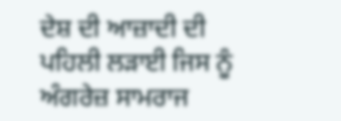ਦੇਸ਼ ਦੀ ਆਜ਼ਾਦੀ ਦੀ ਪਹਿਲੀ ਲੜਾਈ ਜਿਸ ਨੂੰ ਅੰਗਰੇਜ਼ ਸਾਮਰਾਜ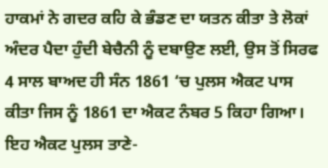ਹਾਕਮਾਂ ਨੇ ਗਦਰ ਕਹਿ ਕੇ ਭੰਡਣ ਦਾ ਯਤਨ ਕੀਤਾ ਤੇ ਲੋਕਾਂ ਅੰਦਰ ਪੈਦਾ ਹੁੰਦੀ ਬੇਚੈਨੀ ਨੂੰ ਦਬਾਉਣ ਲਈ, ਉਸ ਤੋਂ ਸਿਰਫ 4 ਸਾਲ ਬਾਅਦ ਹੀ ਸੰਨ 1861 ‘ਚ ਪੁਲਸ ਐਕਟ ਪਾਸ ਕੀਤਾ ਜਿਸ ਨੂੰ 1861 ਦਾ ਐਕਟ ਨੰਬਰ 5 ਕਿਹਾ ਗਿਆ। ਇਹ ਐਕਟ ਪੁਲਸ ਤਾਣੇ-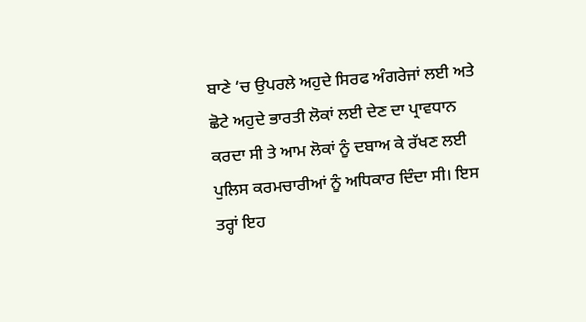ਬਾਣੇ ‘ਚ ਉਪਰਲੇ ਅਹੁਦੇ ਸਿਰਫ ਅੰਗਰੇਜਾਂ ਲਈ ਅਤੇ ਛੋਟੇ ਅਹੁਦੇ ਭਾਰਤੀ ਲੋਕਾਂ ਲਈ ਦੇਣ ਦਾ ਪ੍ਰਾਵਧਾਨ ਕਰਦਾ ਸੀ ਤੇ ਆਮ ਲੋਕਾਂ ਨੂੰ ਦਬਾਅ ਕੇ ਰੱਖਣ ਲਈ ਪੁਲਿਸ ਕਰਮਚਾਰੀਆਂ ਨੂੰ ਅਧਿਕਾਰ ਦਿੰਦਾ ਸੀ। ਇਸ ਤਰ੍ਹਾਂ ਇਹ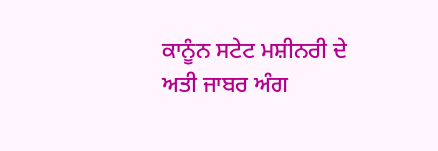ਕਾਨੂੰਨ ਸਟੇਟ ਮਸ਼ੀਨਰੀ ਦੇ ਅਤੀ ਜਾਬਰ ਅੰਗ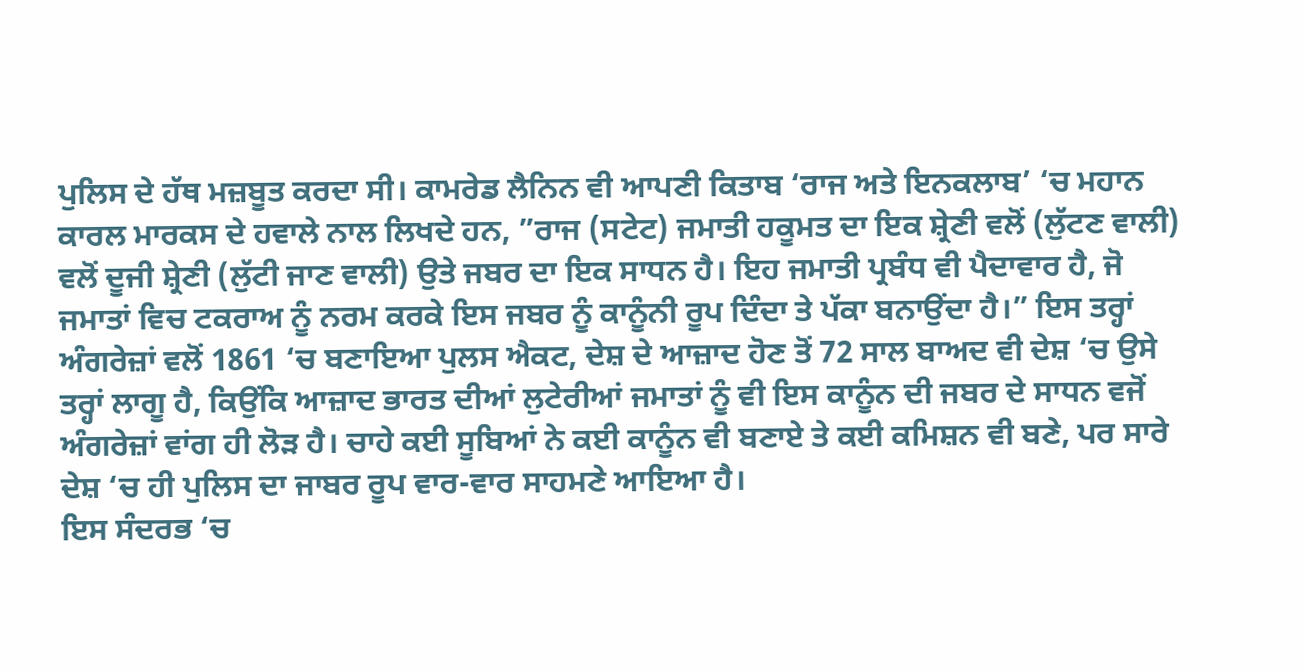ਪੁਲਿਸ ਦੇ ਹੱਥ ਮਜ਼ਬੂਤ ਕਰਦਾ ਸੀ। ਕਾਮਰੇਡ ਲੈਨਿਨ ਵੀ ਆਪਣੀ ਕਿਤਾਬ ‘ਰਾਜ ਅਤੇ ਇਨਕਲਾਬ’ ‘ਚ ਮਹਾਨ ਕਾਰਲ ਮਾਰਕਸ ਦੇ ਹਵਾਲੇ ਨਾਲ ਲਿਖਦੇ ਹਨ, ”ਰਾਜ (ਸਟੇਟ) ਜਮਾਤੀ ਹਕੂਮਤ ਦਾ ਇਕ ਸ਼੍ਰੇਣੀ ਵਲੋਂ (ਲੁੱਟਣ ਵਾਲੀ) ਵਲੋਂ ਦੂਜੀ ਸ਼੍ਰੇਣੀ (ਲੁੱਟੀ ਜਾਣ ਵਾਲੀ) ਉਤੇ ਜਬਰ ਦਾ ਇਕ ਸਾਧਨ ਹੈ। ਇਹ ਜਮਾਤੀ ਪ੍ਰਬੰਧ ਵੀ ਪੈਦਾਵਾਰ ਹੈ, ਜੋ ਜਮਾਤਾਂ ਵਿਚ ਟਕਰਾਅ ਨੂੰ ਨਰਮ ਕਰਕੇ ਇਸ ਜਬਰ ਨੂੰ ਕਾਨੂੰਨੀ ਰੂਪ ਦਿੰਦਾ ਤੇ ਪੱਕਾ ਬਨਾਉਂਦਾ ਹੈ।” ਇਸ ਤਰ੍ਹਾਂ ਅੰਗਰੇਜ਼ਾਂ ਵਲੋਂ 1861 ‘ਚ ਬਣਾਇਆ ਪੁਲਸ ਐਕਟ, ਦੇਸ਼ ਦੇ ਆਜ਼ਾਦ ਹੋਣ ਤੋਂ 72 ਸਾਲ ਬਾਅਦ ਵੀ ਦੇਸ਼ ‘ਚ ਉਸੇ ਤਰ੍ਹਾਂ ਲਾਗੂ ਹੈ, ਕਿਉਂਕਿ ਆਜ਼ਾਦ ਭਾਰਤ ਦੀਆਂ ਲੁਟੇਰੀਆਂ ਜਮਾਤਾਂ ਨੂੰ ਵੀ ਇਸ ਕਾਨੂੰਨ ਦੀ ਜਬਰ ਦੇ ਸਾਧਨ ਵਜੋਂ ਅੰਗਰੇਜ਼ਾਂ ਵਾਂਗ ਹੀ ਲੋੜ ਹੈ। ਚਾਹੇ ਕਈ ਸੂਬਿਆਂ ਨੇ ਕਈ ਕਾਨੂੰਨ ਵੀ ਬਣਾਏ ਤੇ ਕਈ ਕਮਿਸ਼ਨ ਵੀ ਬਣੇ, ਪਰ ਸਾਰੇ ਦੇਸ਼ ‘ਚ ਹੀ ਪੁਲਿਸ ਦਾ ਜਾਬਰ ਰੂਪ ਵਾਰ-ਵਾਰ ਸਾਹਮਣੇ ਆਇਆ ਹੈ।
ਇਸ ਸੰਦਰਭ ‘ਚ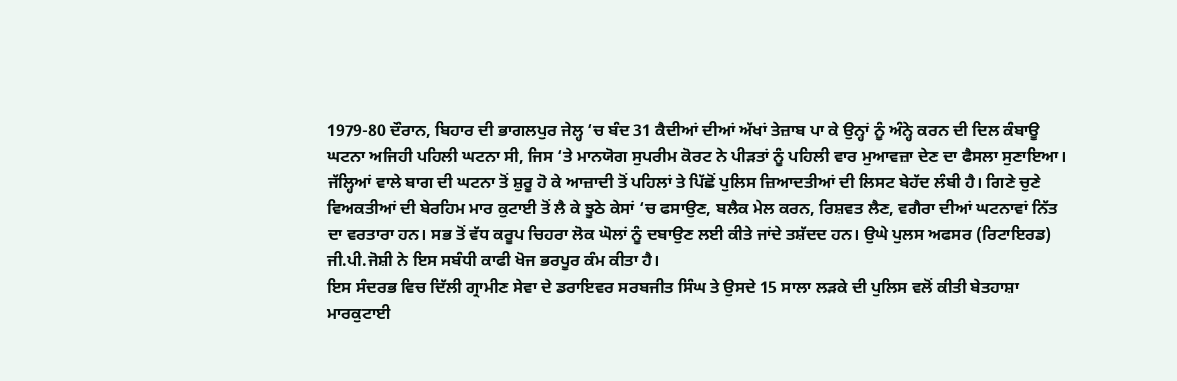1979-80 ਦੌਰਾਨ, ਬਿਹਾਰ ਦੀ ਭਾਗਲਪੁਰ ਜੇਲ੍ਹ ‘ਚ ਬੰਦ 31 ਕੈਦੀਆਂ ਦੀਆਂ ਅੱਖਾਂ ਤੇਜ਼ਾਬ ਪਾ ਕੇ ਉਨ੍ਹਾਂ ਨੂੰ ਅੰਨ੍ਹੇ ਕਰਨ ਦੀ ਦਿਲ ਕੰਬਾਊ ਘਟਨਾ ਅਜਿਹੀ ਪਹਿਲੀ ਘਟਨਾ ਸੀ, ਜਿਸ ‘ਤੇ ਮਾਨਯੋਗ ਸੁਪਰੀਮ ਕੋਰਟ ਨੇ ਪੀੜਤਾਂ ਨੂੰ ਪਹਿਲੀ ਵਾਰ ਮੁਆਵਜ਼ਾ ਦੇਣ ਦਾ ਫੈਸਲਾ ਸੁਣਾਇਆ। ਜੱਲ੍ਹਿਆਂ ਵਾਲੇ ਬਾਗ ਦੀ ਘਟਨਾ ਤੋਂ ਸ਼ੁਰੂ ਹੋ ਕੇ ਆਜ਼ਾਦੀ ਤੋਂ ਪਹਿਲਾਂ ਤੇ ਪਿੱਛੋਂ ਪੁਲਿਸ ਜ਼ਿਆਦਤੀਆਂ ਦੀ ਲਿਸਟ ਬੇਹੱਦ ਲੰਬੀ ਹੈ। ਗਿਣੇ ਚੁਣੇ ਵਿਅਕਤੀਆਂ ਦੀ ਬੇਰਹਿਮ ਮਾਰ ਕੁਟਾਈ ਤੋਂ ਲੈ ਕੇ ਝੂਠੇ ਕੇਸਾਂ ‘ਚ ਫਸਾਉਣ, ਬਲੈਕ ਮੇਲ ਕਰਨ, ਰਿਸ਼ਵਤ ਲੈਣ, ਵਗੈਰਾ ਦੀਆਂ ਘਟਨਾਵਾਂ ਨਿੱਤ ਦਾ ਵਰਤਾਰਾ ਹਨ। ਸਭ ਤੋਂ ਵੱਧ ਕਰੂਪ ਚਿਹਰਾ ਲੋਕ ਘੋਲਾਂ ਨੂੰ ਦਬਾਉਣ ਲਈ ਕੀਤੇ ਜਾਂਦੇ ਤਸ਼ੱਦਦ ਹਨ। ਉਘੇ ਪੁਲਸ ਅਫਸਰ (ਰਿਟਾਇਰਡ) ਜੀ.ਪੀ.ਜੋਸ਼ੀ ਨੇ ਇਸ ਸਬੰਧੀ ਕਾਫੀ ਖੋਜ ਭਰਪੂਰ ਕੰਮ ਕੀਤਾ ਹੈ।
ਇਸ ਸੰਦਰਭ ਵਿਚ ਦਿੱਲੀ ਗ੍ਰਾਮੀਣ ਸੇਵਾ ਦੇ ਡਰਾਇਵਰ ਸਰਬਜੀਤ ਸਿੰਘ ਤੇ ਉਸਦੇ 15 ਸਾਲਾ ਲੜਕੇ ਦੀ ਪੁਲਿਸ ਵਲੋਂ ਕੀਤੀ ਬੇਤਹਾਸ਼ਾ ਮਾਰਕੁਟਾਈ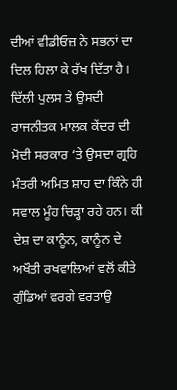ਦੀਆਂ ਵੀਡੀਓਜ਼ ਨੇ ਸਭਨਾਂ ਦਾ ਦਿਲ ਹਿਲਾ ਕੇ ਰੱਖ ਦਿੱਤਾ ਹੈ। ਦਿੱਲੀ ਪੁਲਸ ਤੇ ਉਸਦੀ ਰਾਜਨੀਤਕ ਮਾਲਕ ਕੇਂਦਰ ਦੀ ਮੋਦੀ ਸਰਕਾਰ ‘ਤੇ ਉਸਦਾ ਗ੍ਰਹਿ ਮੰਤਰੀ ਅਮਿਤ ਸ਼ਾਹ ਦਾ ਕਿੰਨੇ ਹੀ  ਸਵਾਲ ਮੂੰਹ ਚਿੜ੍ਹਾ ਰਹੇ ਹਨ। ਕੀ ਦੇਸ਼ ਦਾ ਕਾਨੂੰਨ, ਕਾਨੂੰਨ ਦੇ ਅਖੌਤੀ ਰਖਵਾਲਿਆਂ ਵਲੋਂ ਕੀਤੇ ਗੁੰਡਿਆਂ ਵਰਗੇ ਵਰਤਾਉ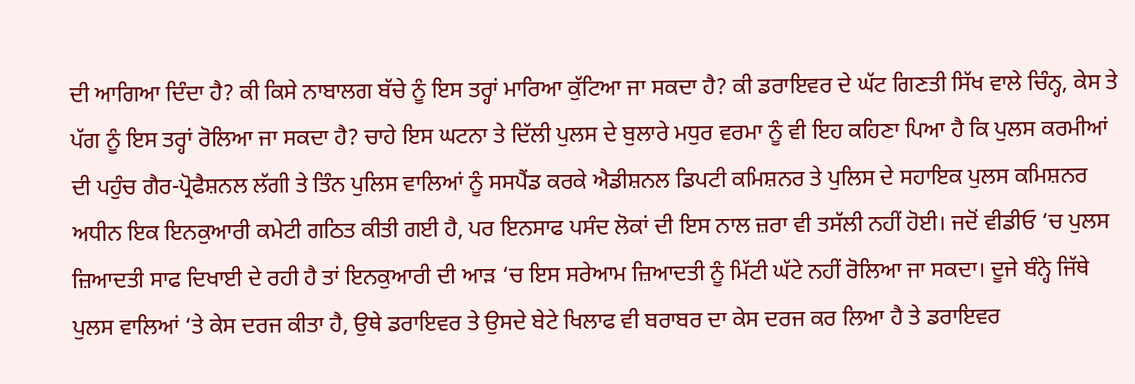ਦੀ ਆਗਿਆ ਦਿੰਦਾ ਹੈ? ਕੀ ਕਿਸੇ ਨਾਬਾਲਗ ਬੱਚੇ ਨੂੰ ਇਸ ਤਰ੍ਹਾਂ ਮਾਰਿਆ ਕੁੱਟਿਆ ਜਾ ਸਕਦਾ ਹੈ? ਕੀ ਡਰਾਇਵਰ ਦੇ ਘੱਟ ਗਿਣਤੀ ਸਿੱਖ ਵਾਲੇ ਚਿੰਨ੍ਹ, ਕੇਸ ਤੇ ਪੱਗ ਨੂੰ ਇਸ ਤਰ੍ਹਾਂ ਰੋਲਿਆ ਜਾ ਸਕਦਾ ਹੈ? ਚਾਹੇ ਇਸ ਘਟਨਾ ਤੇ ਦਿੱਲੀ ਪੁਲਸ ਦੇ ਬੁਲਾਰੇ ਮਧੁਰ ਵਰਮਾ ਨੂੰ ਵੀ ਇਹ ਕਹਿਣਾ ਪਿਆ ਹੈ ਕਿ ਪੁਲਸ ਕਰਮੀਆਂ ਦੀ ਪਹੁੰਚ ਗੈਰ-ਪ੍ਰੋਫੈਸ਼ਨਲ ਲੱਗੀ ਤੇ ਤਿੰਨ ਪੁਲਿਸ ਵਾਲਿਆਂ ਨੂੰ ਸਸਪੈਂਡ ਕਰਕੇ ਐਡੀਸ਼ਨਲ ਡਿਪਟੀ ਕਮਿਸ਼ਨਰ ਤੇ ਪੁਲਿਸ ਦੇ ਸਹਾਇਕ ਪੁਲਸ ਕਮਿਸ਼ਨਰ ਅਧੀਨ ਇਕ ਇਨਕੁਆਰੀ ਕਮੇਟੀ ਗਠਿਤ ਕੀਤੀ ਗਈ ਹੈ, ਪਰ ਇਨਸਾਫ ਪਸੰਦ ਲੋਕਾਂ ਦੀ ਇਸ ਨਾਲ ਜ਼ਰਾ ਵੀ ਤਸੱਲੀ ਨਹੀਂ ਹੋਈ। ਜਦੋਂ ਵੀਡੀਓ ‘ਚ ਪੁਲਸ ਜ਼ਿਆਦਤੀ ਸਾਫ ਦਿਖਾਈ ਦੇ ਰਹੀ ਹੈ ਤਾਂ ਇਨਕੁਆਰੀ ਦੀ ਆੜ ‘ਚ ਇਸ ਸਰੇਆਮ ਜ਼ਿਆਦਤੀ ਨੂੰ ਮਿੱਟੀ ਘੱਟੇ ਨਹੀਂ ਰੋਲਿਆ ਜਾ ਸਕਦਾ। ਦੂਜੇ ਬੰਨ੍ਹੇ ਜਿੱਥੇ ਪੁਲਸ ਵਾਲਿਆਂ ‘ਤੇ ਕੇਸ ਦਰਜ ਕੀਤਾ ਹੈ, ਉਥੇ ਡਰਾਇਵਰ ਤੇ ਉਸਦੇ ਬੇਟੇ ਖਿਲਾਫ ਵੀ ਬਰਾਬਰ ਦਾ ਕੇਸ ਦਰਜ ਕਰ ਲਿਆ ਹੈ ਤੇ ਡਰਾਇਵਰ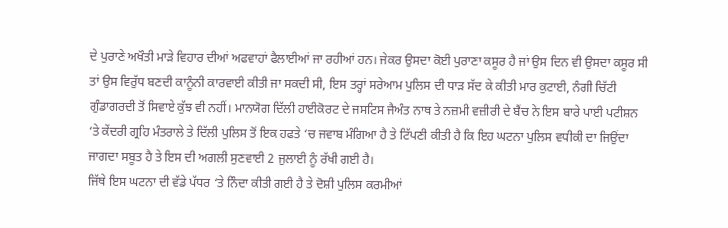ਦੇ ਪੁਰਾਣੇ ਅਖੌਤੀ ਮਾੜੇ ਵਿਹਾਰ ਦੀਆਂ ਅਫਵਾਹਾਂ ਫੈਲਾਈਆਂ ਜਾ ਰਹੀਆਂ ਹਨ। ਜੇਕਰ ਉਸਦਾ ਕੋਈ ਪੁਰਾਣਾ ਕਸੂਰ ਹੈ ਜਾਂ ਉਸ ਦਿਨ ਵੀ ਉਸਦਾ ਕਸੂਰ ਸੀ ਤਾਂ ਉਸ ਵਿਰੁੱਧ ਬਣਦੀ ਕਾਨੂੰਨੀ ਕਾਰਵਾਈ ਕੀਤੀ ਜਾ ਸਕਦੀ ਸੀ, ਇਸ ਤਰ੍ਹਾਂ ਸਰੇਆਮ ਪੁਲਿਸ ਦੀ ਧਾੜ ਸੱਦ ਕੇ ਕੀਤੀ ਮਾਰ ਕੁਟਾਈ, ਨੰਗੀ ਚਿੱਟੀ ਗੁੰਡਾਗਰਦੀ ਤੋਂ ਸਿਵਾਏ ਕੁੱਝ ਵੀ ਨਹੀਂ। ਮਾਨਯੋਗ ਦਿੱਲੀ ਹਾਈਕੋਰਟ ਦੇ ਜਸਟਿਸ ਜੈਅੰਤ ਨਾਥ ਤੇ ਨਜ਼ਮੀ ਵਜ਼ੀਰੀ ਦੇ ਬੈਂਚ ਨੇ ਇਸ ਬਾਰੇ ਪਾਈ ਪਟੀਸ਼ਨ ‘ਤੇ ਕੇਂਦਰੀ ਗ੍ਰਹਿ ਮੰਤਰਾਲੇ ਤੇ ਦਿੱਲੀ ਪੁਲਿਸ ਤੋਂ ਇਕ ਹਫਤੇ ‘ਚ ਜਵਾਬ ਮੰਗਿਆ ਹੈ ਤੇ ਟਿੱਪਣੀ ਕੀਤੀ ਹੈ ਕਿ ਇਹ ਘਟਨਾ ਪੁਲਿਸ ਵਧੀਕੀ ਦਾ ਜਿਉਂਦਾ ਜਾਗਦਾ ਸਬੂਤ ਹੈ ਤੇ ਇਸ ਦੀ ਅਗਲੀ ਸੁਣਵਾਈ 2 ਜੁਲਾਈ ਨੂੰ ਰੱਖੀ ਗਈ ਹੈ।
ਜਿੱਥੇ ਇਸ ਘਟਨਾ ਦੀ ਵੱਡੇ ਪੱਧਰ ‘ਤੇ ਨਿੰਦਾ ਕੀਤੀ ਗਈ ਹੈ ਤੇ ਦੋਸ਼ੀ ਪੁਲਿਸ ਕਰਮੀਆਂ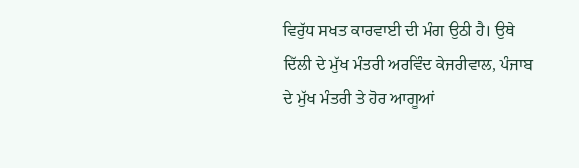ਵਿਰੁੱਧ ਸਖਤ ਕਾਰਵਾਈ ਦੀ ਮੰਗ ਉਠੀ ਹੈ। ਉਥੇ ਦਿੱਲੀ ਦੇ ਮੁੱਖ ਮੰਤਰੀ ਅਰਵਿੰਦ ਕੇਜਰੀਵਾਲ, ਪੰਜਾਬ ਦੇ ਮੁੱਖ ਮੰਤਰੀ ਤੇ ਹੋਰ ਆਗੂਆਂ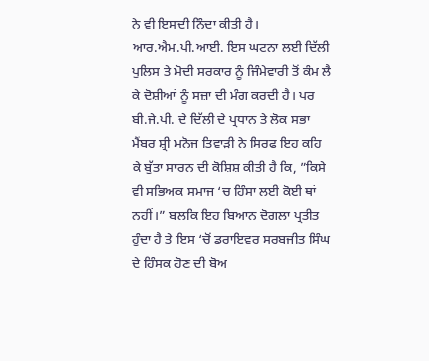ਨੇ ਵੀ ਇਸਦੀ ਨਿੰਦਾ ਕੀਤੀ ਹੈ। ਆਰ.ਐਮ.ਪੀ.ਆਈ. ਇਸ ਘਟਨਾ ਲਈ ਦਿੱਲੀ ਪੁਲਿਸ ਤੇ ਮੋਦੀ ਸਰਕਾਰ ਨੂੰ ਜਿੰਮੇਵਾਰੀ ਤੋਂ ਕੰਮ ਲੈ ਕੇ ਦੋਸ਼ੀਆਂ ਨੂੰ ਸਜ਼ਾ ਦੀ ਮੰਗ ਕਰਦੀ ਹੈ। ਪਰ ਬੀ.ਜੇ.ਪੀ. ਦੇ ਦਿੱਲੀ ਦੇ ਪ੍ਰਧਾਨ ਤੇ ਲੋਕ ਸਭਾ ਮੈਂਬਰ ਸ਼੍ਰੀ ਮਨੋਜ ਤਿਵਾੜੀ ਨੇ ਸਿਰਫ ਇਹ ਕਹਿ ਕੇ ਬੁੱਤਾ ਸਾਰਨ ਦੀ ਕੋਸ਼ਿਸ਼ ਕੀਤੀ ਹੈ ਕਿ, ”ਕਿਸੇ ਵੀ ਸਭਿਅਕ ਸਮਾਜ ‘ਚ ਹਿੰਸਾ ਲਈ ਕੋਈ ਥਾਂ ਨਹੀਂ।” ਬਲਕਿ ਇਹ ਬਿਆਨ ਦੋਗਲਾ ਪ੍ਰਤੀਤ ਹੁੰਦਾ ਹੈ ਤੇ ਇਸ ‘ਚੋਂ ਡਰਾਇਵਰ ਸਰਬਜੀਤ ਸਿੰਘ ਦੇ ਹਿੰਸਕ ਹੋਣ ਦੀ ਬੋਅ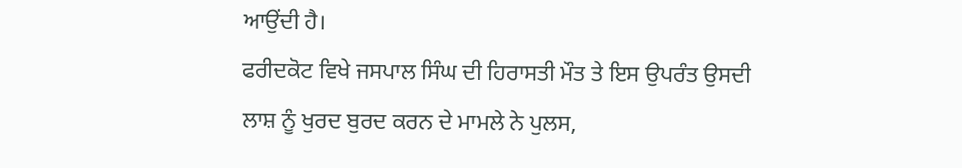ਆਉਂਦੀ ਹੈ।
ਫਰੀਦਕੋਟ ਵਿਖੇ ਜਸਪਾਲ ਸਿੰਘ ਦੀ ਹਿਰਾਸਤੀ ਮੌਤ ਤੇ ਇਸ ਉਪਰੰਤ ਉਸਦੀ ਲਾਸ਼ ਨੂੰ ਖੁਰਦ ਬੁਰਦ ਕਰਨ ਦੇ ਮਾਮਲੇ ਨੇ ਪੁਲਸ,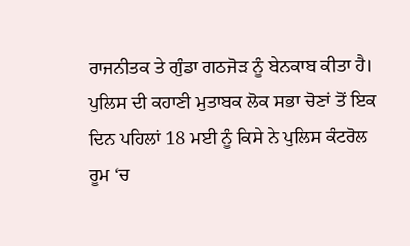ਰਾਜਨੀਤਕ ਤੇ ਗੁੰਡਾ ਗਠਜੋੜ ਨੂੰ ਬੇਨਕਾਬ ਕੀਤਾ ਹੈ। ਪੁਲਿਸ ਦੀ ਕਹਾਣੀ ਮੁਤਾਬਕ ਲੋਕ ਸਭਾ ਚੋਣਾਂ ਤੋਂ ਇਕ ਦਿਨ ਪਹਿਲਾਂ 18 ਮਈ ਨੂੰ ਕਿਸੇ ਨੇ ਪੁਲਿਸ ਕੰਟਰੋਲ ਰੂਮ ‘ਚ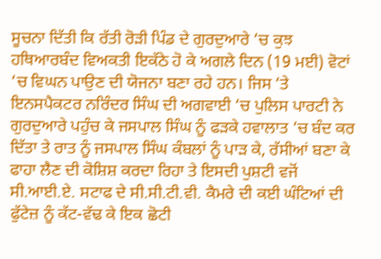ਸੂਚਨਾ ਦਿੱਤੀ ਕਿ ਰੱਤੀ ਰੋੜੀ ਪਿੰਡ ਦੇ ਗੁਰਦੁਆਰੇ ‘ਚ ਕੁਝ ਹਥਿਆਰਬੰਦ ਵਿਅਕਤੀ ਇਕੱਠੇ ਹੋ ਕੇ ਅਗਲੇ ਦਿਨ (19 ਮਈ) ਵੋਟਾਂ ‘ਚ ਵਿਘਨ ਪਾਉਣ ਦੀ ਯੋਜਨਾ ਬਣਾ ਰਹੇ ਹਨ। ਜਿਸ ‘ਤੇ ਇਨਸਪੈਕਟਰ ਨਰਿੰਦਰ ਸਿੰਘ ਦੀ ਅਗਵਾਈ ‘ਚ ਪੁਲਿਸ ਪਾਰਟੀ ਨੇ ਗੁਰਦੁਆਰੇ ਪਹੁੰਚ ਕੇ ਜਸਪਾਲ ਸਿੰਘ ਨੂੰ ਫੜਕੇ ਹਵਾਲਾਤ ‘ਚ ਬੰਦ ਕਰ ਦਿੱਤਾ ਤੇ ਰਾਤ ਨੂੰ ਜਸਪਾਲ ਸਿੰਘ ਕੰਬਲਾਂ ਨੂੰ ਪਾੜ ਕੇ, ਰੱਸੀਆਂ ਬਣਾ ਕੇ ਫਾਹਾ ਲੈਣ ਦੀ ਕੋਸ਼ਿਸ਼ ਕਰਦਾ ਰਿਹਾ ਤੇ ਇਸਦੀ ਪੁਸ਼ਟੀ ਵਜੋਂ ਸੀ.ਆਈ.ਏ. ਸਟਾਫ ਦੇ ਸੀ.ਸੀ.ਟੀ.ਵੀ. ਕੈਮਰੇ ਦੀ ਕਈ ਘੰਟਿਆਂ ਦੀ ਫੁੱਟੇਜ਼ ਨੂੰ ਕੱਟ-ਵੱਢ ਕੇ ਇਕ ਛੋਟੀ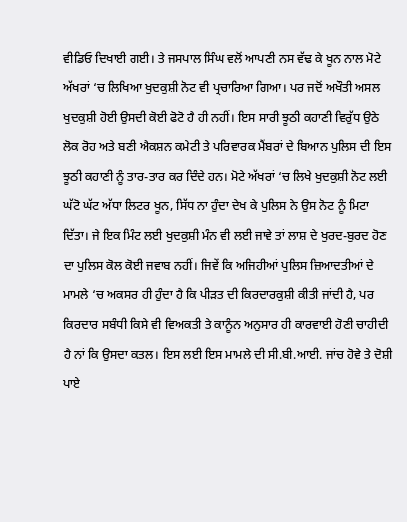ਵੀਡਿਓ ਦਿਖਾਈ ਗਈ। ਤੇ ਜਸਪਾਲ ਸਿੰਘ ਵਲੋਂ ਆਪਣੀ ਨਸ ਵੱਢ ਕੇ ਖੂਨ ਨਾਲ ਮੋਟੇ ਅੱਖਰਾਂ ‘ਚ ਲਿਖਿਆ ਖੁਦਕੁਸ਼ੀ ਨੋਟ ਵੀ ਪ੍ਰਚਾਰਿਆ ਗਿਆ। ਪਰ ਜਦੋਂ ਅਖੌਤੀ ਅਸਲ ਖੁਦਕੁਸ਼ੀ ਹੋਈ ਉਸਦੀ ਕੋਈ ਫੋਟੋ ਹੈ ਹੀ ਨਹੀਂ। ਇਸ ਸਾਰੀ ਝੂਠੀ ਕਹਾਣੀ ਵਿਰੁੱਧ ਉਠੇ ਲੋਕ ਰੋਹ ਅਤੇ ਬਣੀ ਐਕਸ਼ਨ ਕਮੇਟੀ ਤੇ ਪਰਿਵਾਰਕ ਮੈਂਬਰਾਂ ਦੇ ਬਿਆਨ ਪੁਲਿਸ ਦੀ ਇਸ ਝੂਠੀ ਕਹਾਣੀ ਨੂੰ ਤਾਰ-ਤਾਰ ਕਰ ਦਿੰਦੇ ਹਨ। ਮੋਟੇ ਅੱਖਰਾਂ ‘ਚ ਲਿਖੇ ਖੁਦਕੁਸ਼ੀ ਨੋਟ ਲਈ ਘੱਟੋ ਘੱਟ ਅੱਧਾ ਲਿਟਰ ਖੂਨ, ਸਿੱਧ ਨਾ ਹੁੰਦਾ ਦੇਖ ਕੇ ਪੁਲਿਸ ਨੇ ਉਸ ਨੋਟ ਨੂੰ ਮਿਟਾ ਦਿੱਤਾ। ਜੇ ਇਕ ਮਿੰਟ ਲਈ ਖੁਦਕੁਸ਼ੀ ਮੰਨ ਵੀ ਲਈ ਜਾਵੇ ਤਾਂ ਲਾਸ਼ ਦੇ ਖੁਰਦ-ਬੁਰਦ ਹੋਣ ਦਾ ਪੁਲਿਸ ਕੋਲ ਕੋਈ ਜਵਾਬ ਨਹੀਂ। ਜਿਵੇਂ ਕਿ ਅਜਿਹੀਆਂ ਪੁਲਿਸ ਜ਼ਿਆਦਤੀਆਂ ਦੇ ਮਾਮਲੇ ‘ਚ ਅਕਸਰ ਹੀ ਹੁੰਦਾ ਹੈ ਕਿ ਪੀੜਤ ਦੀ ਕਿਰਦਾਰਕੁਸ਼ੀ ਕੀਤੀ ਜਾਂਦੀ ਹੈ, ਪਰ ਕਿਰਦਾਰ ਸਬੰਧੀ ਕਿਸੇ ਵੀ ਵਿਅਕਤੀ ਤੇ ਕਾਨੂੰਨ ਅਨੁਸਾਰ ਹੀ ਕਾਰਵਾਈ ਹੋਣੀ ਚਾਹੀਦੀ ਹੈ ਨਾਂ ਕਿ ਉਸਦਾ ਕਤਲ। ਇਸ ਲਈ ਇਸ ਮਾਮਲੇ ਦੀ ਸੀ.ਬੀ.ਆਈ. ਜਾਂਚ ਹੋਵੇ ਤੇ ਦੋਸ਼ੀ ਪਾਏ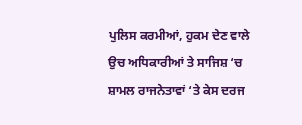ਪੁਲਿਸ ਕਰਮੀਆਂ, ਹੁਕਮ ਦੇਣ ਵਾਲੇ ਉਚ ਅਧਿਕਾਰੀਆਂ ਤੇ ਸਾਜਿਸ਼ ‘ਚ ਸ਼ਾਮਲ ਰਾਜਨੇਤਾਵਾਂ ‘ਤੇ ਕੇਸ ਦਰਜ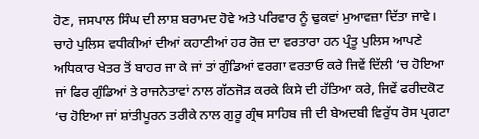ਹੋਣ, ਜਸਪਾਲ ਸਿੰਘ ਦੀ ਲਾਸ਼ ਬਰਾਮਦ ਹੋਵੇ ਅਤੇ ਪਰਿਵਾਰ ਨੂੰ ਢੁਕਵਾਂ ਮੁਆਵਜ਼ਾ ਦਿੱਤਾ ਜਾਵੇ।
ਚਾਹੇ ਪੁਲਿਸ ਵਧੀਕੀਆਂ ਦੀਆਂ ਕਹਾਣੀਆਂ ਹਰ ਰੋਜ਼ ਦਾ ਵਰਤਾਰਾ ਹਨ ਪ੍ਰੰਤੂ ਪੁਲਿਸ ਆਪਣੇ ਅਧਿਕਾਰ ਖੇਤਰ ਤੋਂ ਬਾਹਰ ਜਾ ਕੇ ਜਾਂ ਤਾਂ ਗੁੰਡਿਆਂ ਵਰਗਾ ਵਰਤਾਓ ਕਰੇ ਜਿਵੇਂ ਦਿੱਲੀ ‘ਚ ਹੋਇਆ ਜਾਂ ਫਿਰ ਗੁੰਡਿਆਂ ਤੇ ਰਾਜਨੇਤਾਵਾਂ ਨਾਲ ਗੱਠਜੋੜ ਕਰਕੇ ਕਿਸੇ ਦੀ ਹੱਤਿਆ ਕਰੇ, ਜਿਵੇਂ ਫਰੀਦਕੋਟ ‘ਚ ਹੋਇਆ ਜਾਂ ਸ਼ਾਂਤੀਪੂਰਨ ਤਰੀਕੇ ਨਾਲ ਗੁਰੂ ਗ੍ਰੰਥ ਸਾਹਿਬ ਜੀ ਦੀ ਬੇਅਦਬੀ ਵਿਰੁੱਧ ਰੋਸ ਪ੍ਰਗਟਾ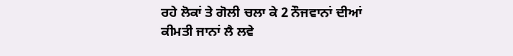ਰਹੇ ਲੋਕਾਂ ਤੇ ਗੋਲੀ ਚਲਾ ਕੇ 2 ਨੌਜਵਾਨਾਂ ਦੀਆਂ ਕੀਮਤੀ ਜਾਨਾਂ ਲੈ ਲਵੇ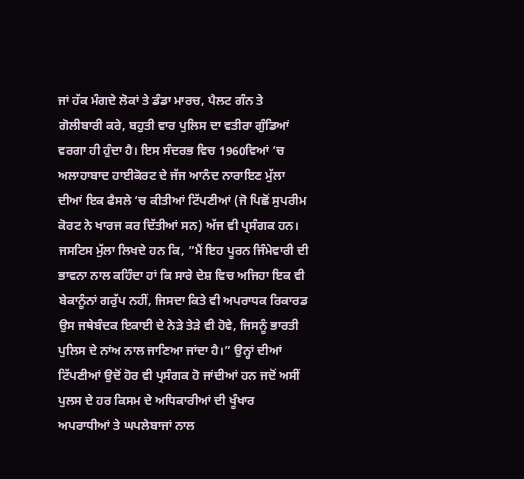ਜਾਂ ਹੱਕ ਮੰਗਦੇ ਲੋਕਾਂ ਤੇ ਡੰਡਾ ਮਾਰਚ, ਪੈਲਟ ਗੰਨ ਤੇ ਗੋਲੀਬਾਰੀ ਕਰੇ, ਬਹੁਤੀ ਵਾਰ ਪੁਲਿਸ ਦਾ ਵਤੀਰਾ ਗੁੰਡਿਆਂ ਵਰਗਾ ਹੀ ਹੁੰਦਾ ਹੈ। ਇਸ ਸੰਦਰਭ ਵਿਚ 1960ਵਿਆਂ ‘ਚ ਅਲਾਹਾਬਾਦ ਹਾਈਕੋਰਟ ਦੇ ਜੱਜ ਆਨੰਦ ਨਾਰਾਇਣ ਮੁੱਲਾ ਦੀਆਂ ਇਕ ਫੈਸਲੇ ‘ਚ ਕੀਤੀਆਂ ਟਿੱਪਣੀਆਂ (ਜੋ ਪਿਛੋਂ ਸੁਪਰੀਮ ਕੋਰਟ ਨੇ ਖਾਰਜ ਕਰ ਦਿੱਤੀਆਂ ਸਨ) ਅੱਜ ਵੀ ਪ੍ਰਸੰਗਕ ਹਨ। ਜਸਟਿਸ ਮੁੱਲਾ ਲਿਖਦੇ ਹਨ ਕਿ, ”ਮੈਂ ਇਹ ਪੂਰਨ ਜਿੰਮੇਵਾਰੀ ਦੀ ਭਾਵਨਾ ਨਾਲ ਕਹਿੰਦਾ ਹਾਂ ਕਿ ਸਾਰੇ ਦੇਸ਼ ਵਿਚ ਅਜਿਹਾ ਇਕ ਵੀ ਬੇਕਾਨੂੰਨਾਂ ਗਰੁੱਪ ਨਹੀਂ, ਜਿਸਦਾ ਕਿਤੇ ਵੀ ਅਪਰਾਧਕ ਰਿਕਾਰਡ ਉਸ ਜਥੇਬੰਦਕ ਇਕਾਈ ਦੇ ਨੇੜੇ ਤੇੜੇ ਵੀ ਹੋਵੇ, ਜਿਸਨੂੰ ਭਾਰਤੀ ਪੁਲਿਸ ਦੇ ਨਾਂਅ ਨਾਲ ਜਾਣਿਆ ਜਾਂਦਾ ਹੈ।” ਉਨ੍ਹਾਂ ਦੀਆਂ ਟਿੱਪਣੀਆਂ ਉਦੋਂ ਹੋਰ ਵੀ ਪ੍ਰਸੰਗਕ ਹੋ ਜਾਂਦੀਆਂ ਹਨ ਜਦੋਂ ਅਸੀਂ ਪੁਲਸ ਦੇ ਹਰ ਕਿਸਮ ਦੇ ਅਧਿਕਾਰੀਆਂ ਦੀ ਖੂੰਖਾਰ ਅਪਰਾਧੀਆਂ ਤੇ ਘਪਲੇਬਾਜਾਂ ਨਾਲ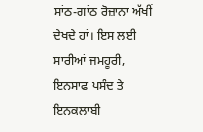ਸਾਂਠ-ਗਾਂਠ ਰੋਜ਼ਾਨਾ ਅੱਖੀਂ ਦੇਖਦੇ ਹਾਂ। ਇਸ ਲਈ ਸਾਰੀਆਂ ਜਮਹੂਰੀ, ਇਨਸਾਫ ਪਸੰਦ ਤੇ ਇਨਕਲਾਬੀ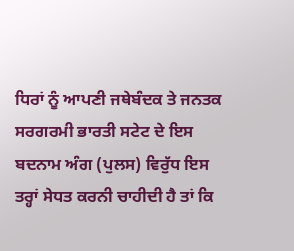ਧਿਰਾਂ ਨੂੰ ਆਪਣੀ ਜਥੇਬੰਦਕ ਤੇ ਜਨਤਕ ਸਰਗਰਮੀ ਭਾਰਤੀ ਸਟੇਟ ਦੇ ਇਸ ਬਦਨਾਮ ਅੰਗ (ਪੁਲਸ) ਵਿਰੁੱਧ ਇਸ ਤਰ੍ਹਾਂ ਸੇਧਤ ਕਰਨੀ ਚਾਹੀਦੀ ਹੈ ਤਾਂ ਕਿ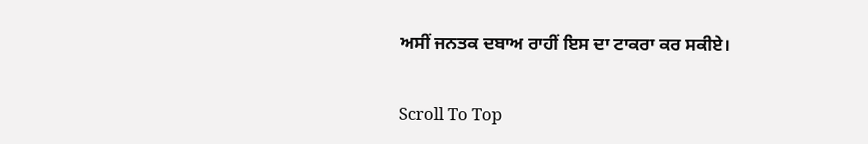ਅਸੀਂ ਜਨਤਕ ਦਬਾਅ ਰਾਹੀਂ ਇਸ ਦਾ ਟਾਕਰਾ ਕਰ ਸਕੀਏ।

Scroll To Top